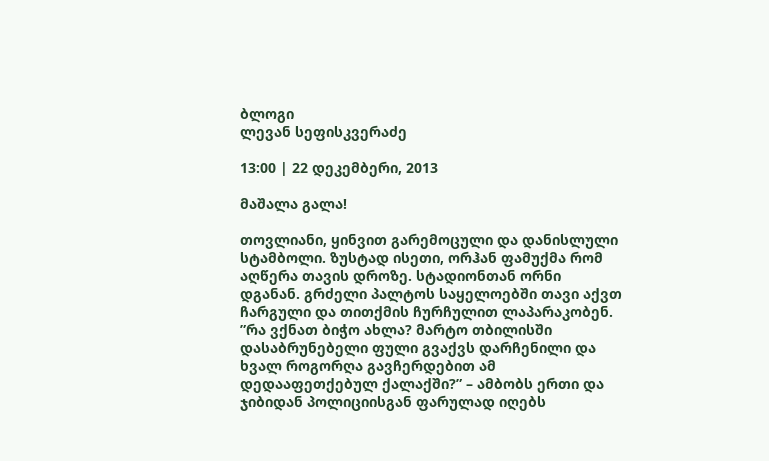ბლოგი
ლევან სეფისკვერაძე

13:00 | 22 დეკემბერი, 2013

მაშალა გალა!

თოვლიანი, ყინვით გარემოცული და დანისლული სტამბოლი. ზუსტად ისეთი, ორჰან ფამუქმა რომ აღწერა თავის დროზე. სტადიონთან ორნი დგანან. გრძელი პალტოს საყელოებში თავი აქვთ ჩარგული და თითქმის ჩურჩულით ლაპარაკობენ. ”რა ვქნათ ბიჭო ახლა? მარტო თბილისში დასაბრუნებელი ფული გვაქვს დარჩენილი და ხვალ როგორღა გავჩერდებით ამ დედააფეთქებულ ქალაქში?” – ამბობს ერთი და ჯიბიდან პოლიციისგან ფარულად იღებს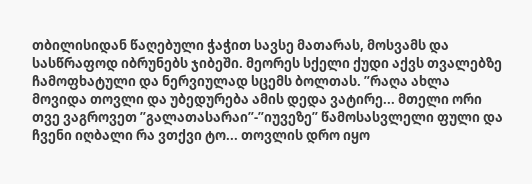თბილისიდან წაღებული ჭაჭით სავსე მათარას, მოსვამს და სასწრაფოდ იბრუნებს ჯიბეში. მეორეს სქელი ქუდი აქვს თვალებზე ჩამოფხატული და ნერვიულად სცემს ბოლთას. ”რაღა ახლა მოვიდა თოვლი და უბედურება ამის დედა ვატირე... მთელი ორი თვე ვაგროვეთ ”გალათასარაი”-”იუვეზე” წამოსასვლელი ფული და ჩვენი იღბალი რა ვთქვი ტო... თოვლის დრო იყო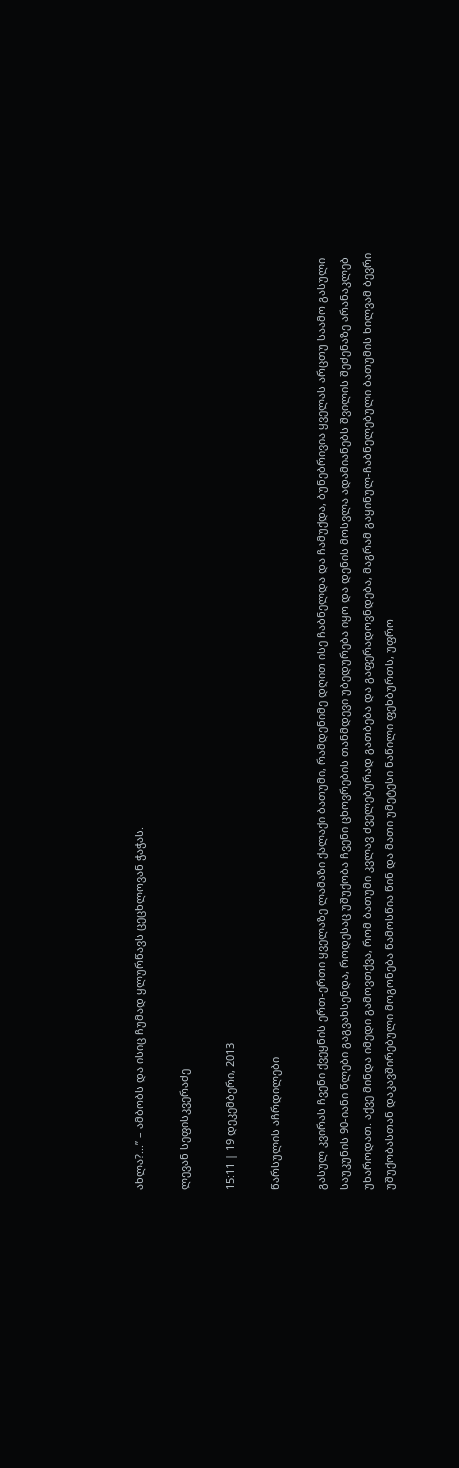ახლა?...” – ამბობს და ისიც ჩუმად ყლურწავს ცეცხლოვან ჭაჭას.

ლევან სეფისკვერაძე

15:11 | 19 დეკემბერი, 2013

წარსულის აჩრდილები

გასულ კვირას ჩვენი ქვეყნის ერთ-ერთი ყველაზე ლამაზი ქალაქი ბათუმი, რამდენიმე დღით ისე ჩაბნელდა და ჩამუქდა, ბუნებრივია ყველას არცთუ საამო გასული საუკუნის 90-იანი წლები გაგვახსენდა, როდესაც უშუქობა ჩვენი ცხოვრების თანმდევი უბედურება იყო და დენის მოსვლა ადამიანებს შვილის შეძენაზე არანაკლებ უხაროდათ. აქვე მინდა იმედი გამოვთქვა, რომ ბათუმი კვლავ ძველებურად გათბება და გაფერადოვნდება, მაგრამ გაყინულ-ჩაბნელებული ბათუმის ხილვამ ბევრი უშუქობასთან დაკავშირებული მოგონება წამოსწია წინ და მათი უმეტესი ნაწილი ფეხბურთს, უფრო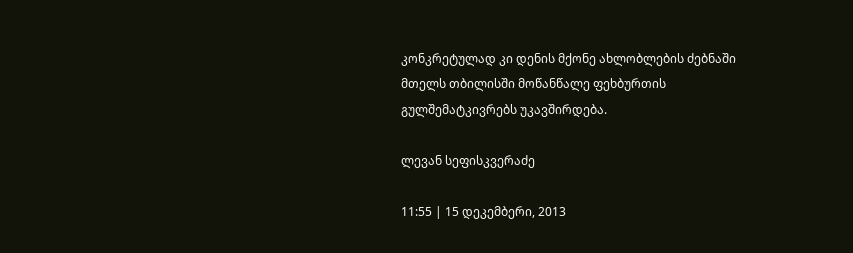კონკრეტულად კი დენის მქონე ახლობლების ძებნაში მთელს თბილისში მოწანწალე ფეხბურთის გულშემატკივრებს უკავშირდება.

ლევან სეფისკვერაძე

11:55 | 15 დეკემბერი, 2013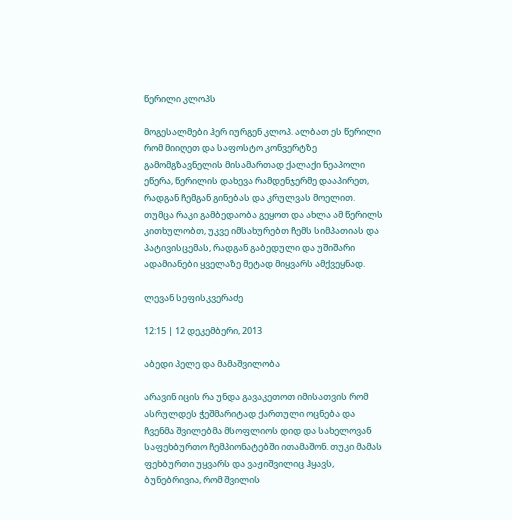წერილი კლოპს

მოგესალმები ჰერ იურგენ კლოპ. ალბათ ეს წერილი რომ მიიღეთ და საფოსტო კონვერტზე გამომგზავნელის მისამართად ქალაქი ნეაპოლი ეწერა, წერილის დახევა რამდენჯერმე დააპირეთ, რადგან ჩემგან გინებას და კრულვას მოელით. თუმცა რაკი გამბედაობა გეყოთ და ახლა ამ წერილს კითხულობთ, უკვე იმსახურებთ ჩემს სიმპათიას და პატივისცემას, რადგან გაბედული და უშიშარი ადამიანები ყველაზე მეტად მიყვარს ამქვეყნად.

ლევან სეფისკვერაძე

12:15 | 12 დეკემბერი, 2013

აბედი პელე და მამაშვილობა

არავინ იცის რა უნდა გავაკეთოთ იმისათვის რომ ასრულდეს ჭეშმარიტად ქართული ოცნება და ჩვენმა შვილებმა მსოფლიოს დიდ და სახელოვან საფეხბურთო ჩემპიონატებში ითამაშონ. თუკი მამას ფეხბურთი უყვარს და ვაჟიშვილიც ჰყავს, ბუნებრივია, რომ შვილის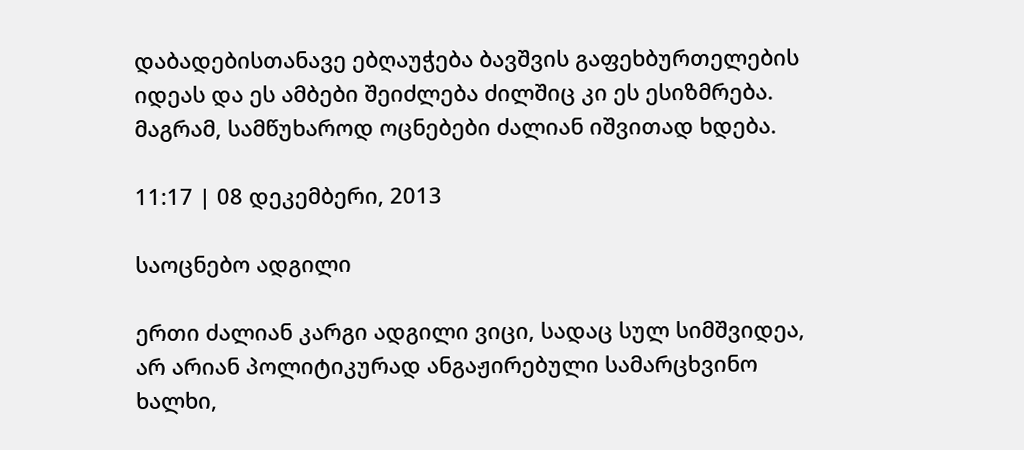დაბადებისთანავე ებღაუჭება ბავშვის გაფეხბურთელების იდეას და ეს ამბები შეიძლება ძილშიც კი ეს ესიზმრება. მაგრამ, სამწუხაროდ ოცნებები ძალიან იშვითად ხდება.

11:17 | 08 დეკემბერი, 2013

საოცნებო ადგილი

ერთი ძალიან კარგი ადგილი ვიცი, სადაც სულ სიმშვიდეა, არ არიან პოლიტიკურად ანგაჟირებული სამარცხვინო ხალხი,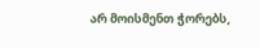არ მოისმენთ ჭორებს,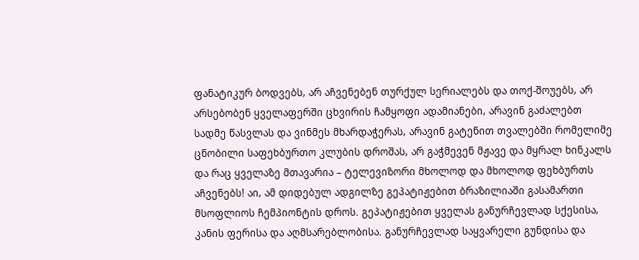ფანატიკურ ბოდვებს, არ აჩვენებენ თურქულ სერიალებს და თოქ-შოუებს, არ არსებობენ ყველაფერში ცხვირის ჩამყოფი ადამიანები, არავინ გაძალებთ სადმე წასვლას და ვინმეს მხარდაჭერას, არავინ გატენით თვალებში რომელიმე ცნობილი საფეხბურთო კლუბის დროშას, არ გაჭმევენ მჟავე და მყრალ ხინკალს და რაც ყველაზე მთავარია – ტელევიზორი მხოლოდ და მხოლოდ ფეხბურთს აჩვენებს! აი, ამ დიდებულ ადგილზე გეპატიჟებით ბრაზილიაში გასამართი მსოფლიოს ჩემპიონტის დროს. გეპატიჟებით ყველას განურჩევლად სქესისა, კანის ფერისა და აღმსარებლობისა. განურჩევლად საყვარელი გუნდისა და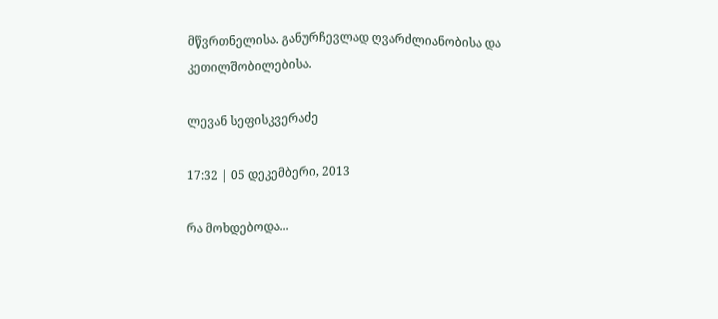მწვრთნელისა. განურჩევლად ღვარძლიანობისა და კეთილშობილებისა.

ლევან სეფისკვერაძე

17:32 | 05 დეკემბერი, 2013

რა მოხდებოდა...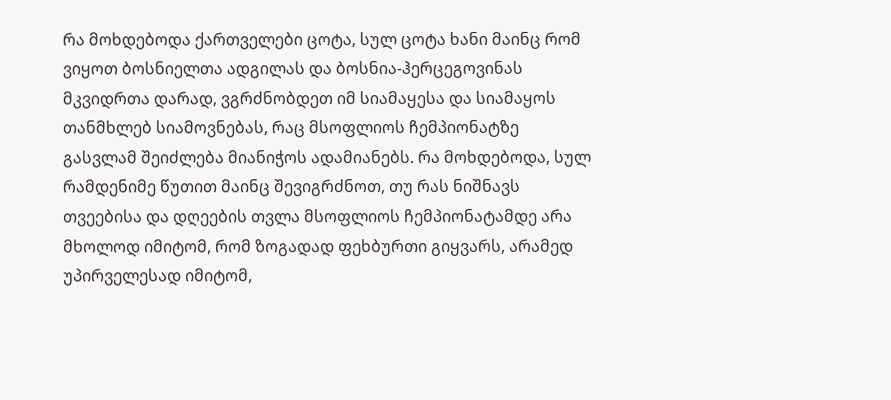რა მოხდებოდა ქართველები ცოტა, სულ ცოტა ხანი მაინც რომ ვიყოთ ბოსნიელთა ადგილას და ბოსნია-ჰერცეგოვინას მკვიდრთა დარად, ვგრძნობდეთ იმ სიამაყესა და სიამაყოს თანმხლებ სიამოვნებას, რაც მსოფლიოს ჩემპიონატზე გასვლამ შეიძლება მიანიჭოს ადამიანებს. რა მოხდებოდა, სულ რამდენიმე წუთით მაინც შევიგრძნოთ, თუ რას ნიშნავს თვეებისა და დღეების თვლა მსოფლიოს ჩემპიონატამდე არა მხოლოდ იმიტომ, რომ ზოგადად ფეხბურთი გიყვარს, არამედ უპირველესად იმიტომ,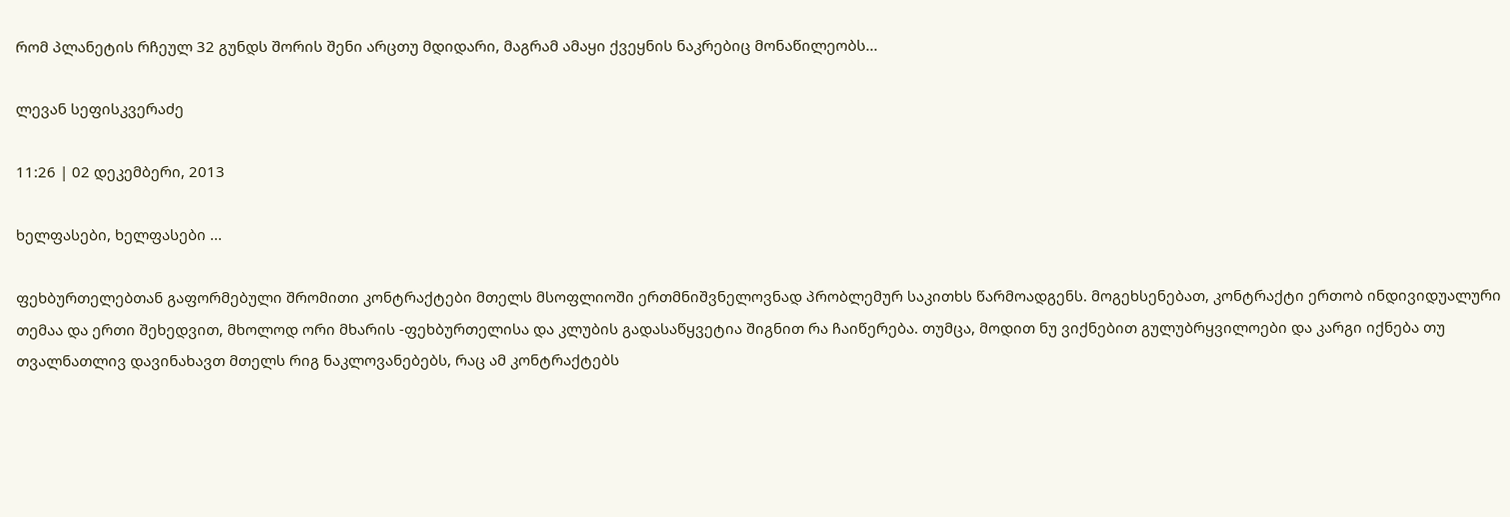რომ პლანეტის რჩეულ 32 გუნდს შორის შენი არცთუ მდიდარი, მაგრამ ამაყი ქვეყნის ნაკრებიც მონაწილეობს...

ლევან სეფისკვერაძე

11:26 | 02 დეკემბერი, 2013

ხელფასები, ხელფასები ...

ფეხბურთელებთან გაფორმებული შრომითი კონტრაქტები მთელს მსოფლიოში ერთმნიშვნელოვნად პრობლემურ საკითხს წარმოადგენს. მოგეხსენებათ, კონტრაქტი ერთობ ინდივიდუალური თემაა და ერთი შეხედვით, მხოლოდ ორი მხარის -ფეხბურთელისა და კლუბის გადასაწყვეტია შიგნით რა ჩაიწერება. თუმცა, მოდით ნუ ვიქნებით გულუბრყვილოები და კარგი იქნება თუ თვალნათლივ დავინახავთ მთელს რიგ ნაკლოვანებებს, რაც ამ კონტრაქტებს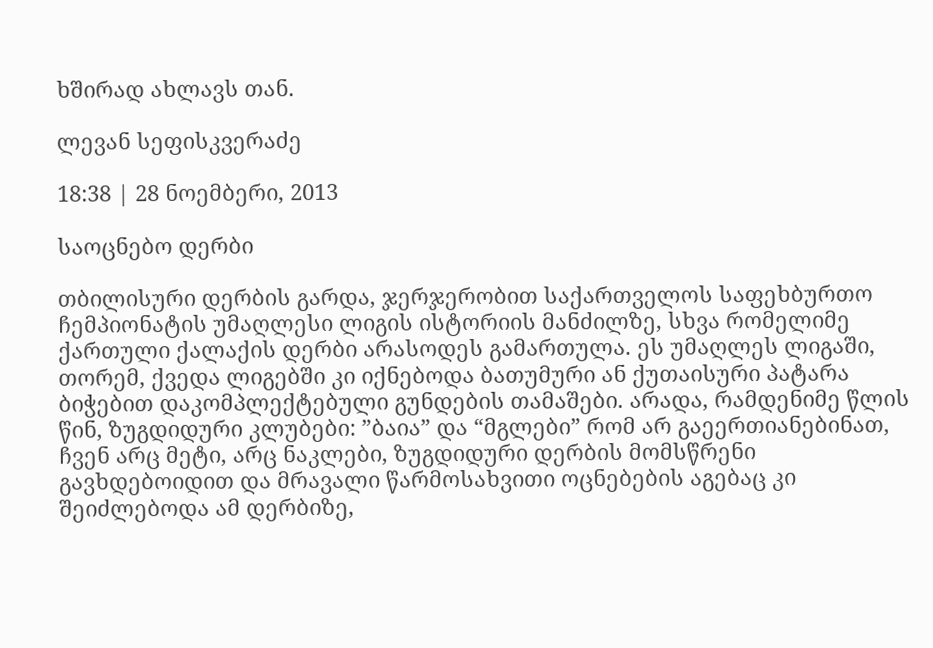ხშირად ახლავს თან.

ლევან სეფისკვერაძე

18:38 | 28 ნოემბერი, 2013

საოცნებო დერბი

თბილისური დერბის გარდა, ჯერჯერობით საქართველოს საფეხბურთო ჩემპიონატის უმაღლესი ლიგის ისტორიის მანძილზე, სხვა რომელიმე ქართული ქალაქის დერბი არასოდეს გამართულა. ეს უმაღლეს ლიგაში, თორემ, ქვედა ლიგებში კი იქნებოდა ბათუმური ან ქუთაისური პატარა ბიჭებით დაკომპლექტებული გუნდების თამაშები. არადა, რამდენიმე წლის წინ, ზუგდიდური კლუბები: ”ბაია” და “მგლები” რომ არ გაეერთიანებინათ, ჩვენ არც მეტი, არც ნაკლები, ზუგდიდური დერბის მომსწრენი გავხდებოიდით და მრავალი წარმოსახვითი ოცნებების აგებაც კი შეიძლებოდა ამ დერბიზე,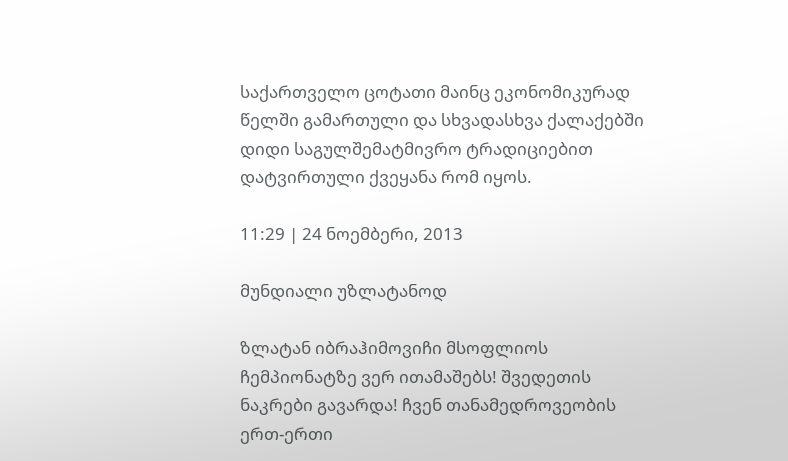საქართველო ცოტათი მაინც ეკონომიკურად წელში გამართული და სხვადასხვა ქალაქებში დიდი საგულშემატმივრო ტრადიციებით დატვირთული ქვეყანა რომ იყოს.

11:29 | 24 ნოემბერი, 2013

მუნდიალი უზლატანოდ

ზლატან იბრაჰიმოვიჩი მსოფლიოს ჩემპიონატზე ვერ ითამაშებს! შვედეთის ნაკრები გავარდა! ჩვენ თანამედროვეობის ერთ-ერთი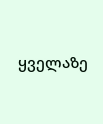ყველაზე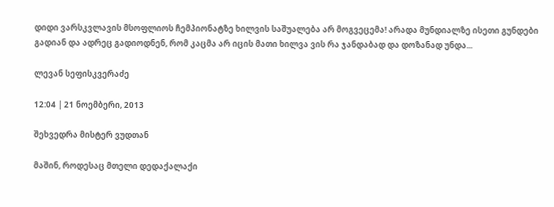დიდი ვარსკვლავის მსოფლიოს ჩემპიონატზე ხილვის საშუალება არ მოგვეცემა! არადა მუნდიალზე ისეთი გუნდები გადიან და ადრეც გადიოდნენ, რომ კაცმა არ იცის მათი ხილვა ვის რა ჯანდაბად და დოზანად უნდა...

ლევან სეფისკვერაძე

12:04 | 21 ნოემბერი, 2013

შეხვედრა მისტერ ვუდთან

მაშინ, როდესაც მთელი დედაქალაქი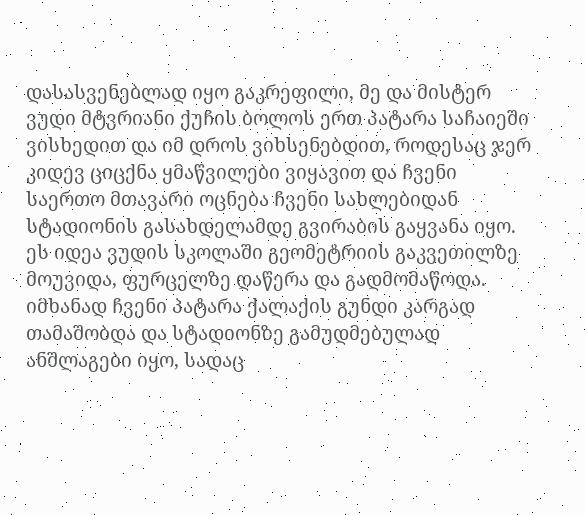დასასვენებლად იყო გაკრეფილი, მე და მისტერ ვუდი მტვრიანი ქუჩის ბოლოს ერთ პატარა საჩაიეში ვისხედით და იმ დროს ვიხსენებდით, როდესაც ჯერ კიდევ ციცქნა ყმაწვილები ვიყავით და ჩვენი საერთო მთავარი ოცნება ჩვენი სახლებიდან სტადიონის გასახდელამდე გვირაბის გაყვანა იყო. ეს იდეა ვუდის სკოლაში გეომეტრიის გაკვეთილზე მოუვიდა, ფურცელზე დაწერა და გადმომაწოდა. იმხანად ჩვენი პატარა ქალაქის გუნდი კარგად თამაშობდა და სტადიონზე გამუდმებულად ანშლაგები იყო, სადაც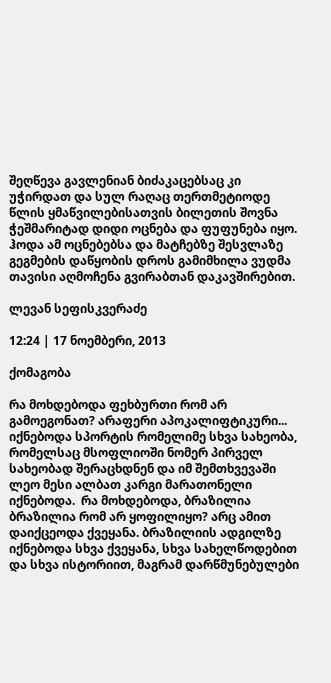შეღწევა გავლენიან ბიძაკაცებსაც კი უჭირდათ და სულ რაღაც თერთმეტიოდე წლის ყმაწვილებისათვის ბილეთის შოვნა ჭეშმარიტად დიდი ოცნება და ფუფუნება იყო. ჰოდა ამ ოცნებებსა და მატჩებზე შესვლაზე გეგმების დაწყობის დროს გამიმხილა ვუდმა თავისი აღმოჩენა გვირაბთან დაკავშირებით.

ლევან სეფისკვერაძე

12:24 | 17 ნოემბერი, 2013

ქომაგობა

რა მოხდებოდა ფეხბურთი რომ არ გამოეგონათ? არაფერი აპოკალიფტიკური... იქნებოდა სპორტის რომელიმე სხვა სახეობა, რომელსაც მსოფლიოში ნომერ პირველ სახეობად შერაცხდნენ და იმ შემთხვევაში ლეო მესი ალბათ კარგი მარათონელი იქნებოდა.  რა მოხდებოდა, ბრაზილია ბრაზილია რომ არ ყოფილიყო? არც ამით დაიქცეოდა ქვეყანა. ბრაზილიის ადგილზე იქნებოდა სხვა ქვეყანა, სხვა სახელწოდებით და სხვა ისტორიით, მაგრამ დარწმუნებულები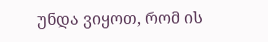უნდა ვიყოთ, რომ ის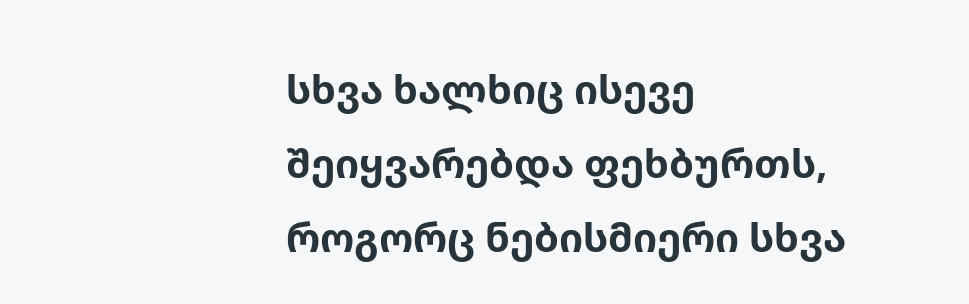სხვა ხალხიც ისევე შეიყვარებდა ფეხბურთს, როგორც ნებისმიერი სხვა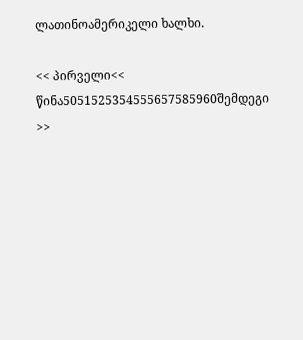ლათინოამერიკელი ხალხი.

<< პირველი<< წინა5051525354555657585960შემდეგი >>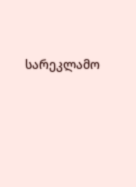სარეკლამო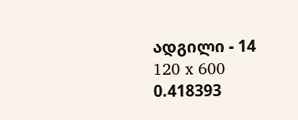ადგილი - 14
120 x 600
0.418393